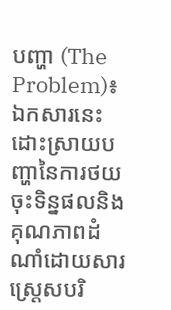បញ្ហា (The Problem)៖ ឯកសារនេះដោះស្រាយបញ្ហានៃការថយចុះទិន្នផលនិងគុណភាពដំណាំដោយសារស្ត្រេសបរិ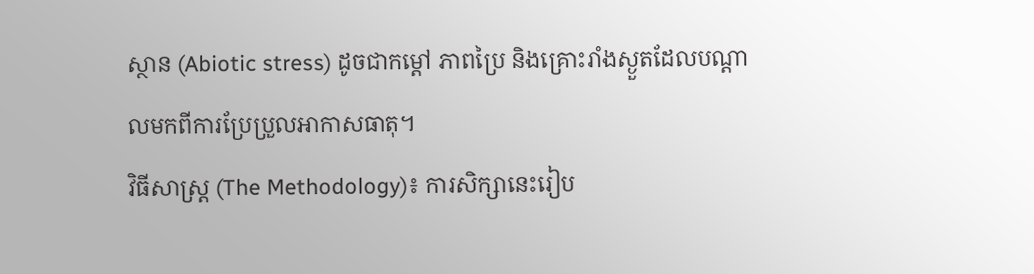ស្ថាន (Abiotic stress) ដូចជាកម្តៅ ភាពប្រៃ និងគ្រោះរាំងស្ងួតដែលបណ្តាលមកពីការប្រែប្រួលអាកាសធាតុ។
វិធីសាស្ត្រ (The Methodology)៖ ការសិក្សានេះរៀប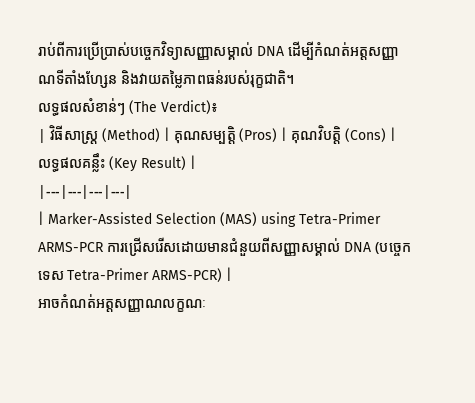រាប់ពីការប្រើប្រាស់បច្ចេកវិទ្យាសញ្ញាសម្គាល់ DNA ដើម្បីកំណត់អត្តសញ្ញាណទីតាំងហ្សែន និងវាយតម្លៃភាពធន់របស់រុក្ខជាតិ។
លទ្ធផលសំខាន់ៗ (The Verdict)៖
| វិធីសាស្ត្រ (Method) | គុណសម្បត្តិ (Pros) | គុណវិបត្តិ (Cons) | លទ្ធផលគន្លឹះ (Key Result) |
|---|---|---|---|
| Marker-Assisted Selection (MAS) using Tetra-Primer ARMS-PCR ការជ្រើសរើសដោយមានជំនួយពីសញ្ញាសម្គាល់ DNA (បច្ចេកទេស Tetra-Primer ARMS-PCR) |
អាចកំណត់អត្តសញ្ញាណលក្ខណៈ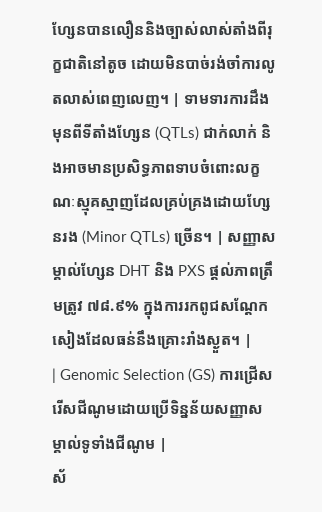ហ្សែនបានលឿននិងច្បាស់លាស់តាំងពីរុក្ខជាតិនៅតូច ដោយមិនបាច់រង់ចាំការលូតលាស់ពេញលេញ។ | ទាមទារការដឹងមុនពីទីតាំងហ្សែន (QTLs) ជាក់លាក់ និងអាចមានប្រសិទ្ធភាពទាបចំពោះលក្ខណៈស្មុគស្មាញដែលគ្រប់គ្រងដោយហ្សែនរង (Minor QTLs) ច្រើន។ | សញ្ញាសម្គាល់ហ្សែន DHT និង PXS ផ្តល់ភាពត្រឹមត្រូវ ៧៨.៩% ក្នុងការរកពូជសណ្តែកសៀងដែលធន់នឹងគ្រោះរាំងស្ងួត។ |
| Genomic Selection (GS) ការជ្រើសរើសជីណូមដោយប្រើទិន្នន័យសញ្ញាសម្គាល់ទូទាំងជីណូម |
ស័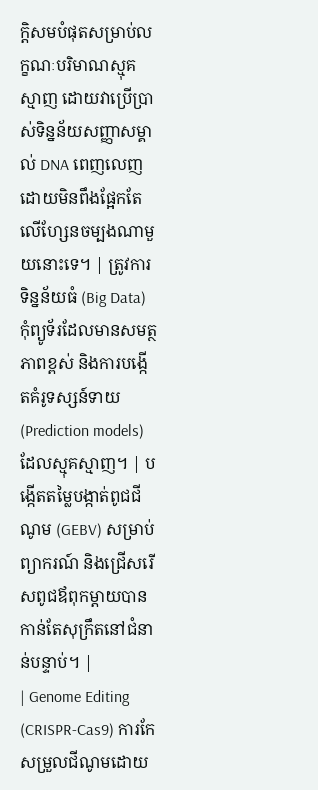ក្តិសមបំផុតសម្រាប់លក្ខណៈបរិមាណស្មុគស្មាញ ដោយវាប្រើប្រាស់ទិន្នន័យសញ្ញាសម្គាល់ DNA ពេញលេញដោយមិនពឹងផ្អែកតែលើហ្សែនចម្បងណាមួយនោះទេ។ | ត្រូវការទិន្នន័យធំ (Big Data) កុំព្យូទ័រដែលមានសមត្ថភាពខ្ពស់ និងការបង្កើតគំរូទស្សន៍ទាយ (Prediction models) ដែលស្មុគស្មាញ។ | បង្កើតតម្លៃបង្កាត់ពូជជីណូម (GEBV) សម្រាប់ព្យាករណ៍ និងជ្រើសរើសពូជឪពុកម្តាយបានកាន់តែសុក្រឹតនៅជំនាន់បន្ទាប់។ |
| Genome Editing (CRISPR-Cas9) ការកែសម្រួលជីណូមដោយ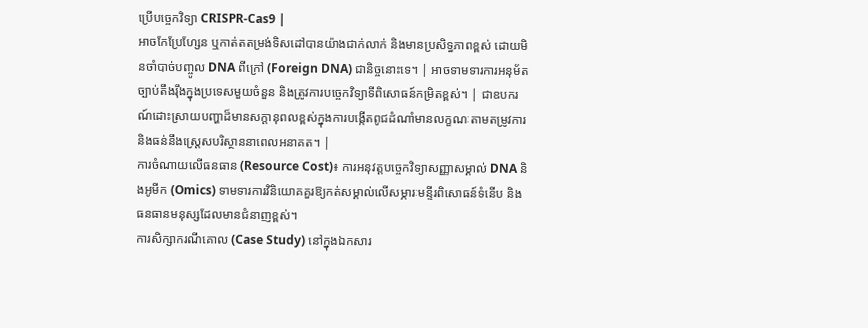ប្រើបច្ចេកវិទ្យា CRISPR-Cas9 |
អាចកែប្រែហ្សែន ឬកាត់តតម្រង់ទិសដៅបានយ៉ាងជាក់លាក់ និងមានប្រសិទ្ធភាពខ្ពស់ ដោយមិនចាំបាច់បញ្ចូល DNA ពីក្រៅ (Foreign DNA) ជានិច្ចនោះទេ។ | អាចទាមទារការអនុម័តច្បាប់តឹងរ៉ឹងក្នុងប្រទេសមួយចំនួន និងត្រូវការបច្ចេកវិទ្យាទីពិសោធន៍កម្រិតខ្ពស់។ | ជាឧបករណ៍ដោះស្រាយបញ្ហាដ៏មានសក្តានុពលខ្ពស់ក្នុងការបង្កើតពូជដំណាំមានលក្ខណៈតាមតម្រូវការ និងធន់នឹងស្ត្រេសបរិស្ថាននាពេលអនាគត។ |
ការចំណាយលើធនធាន (Resource Cost)៖ ការអនុវត្តបច្ចេកវិទ្យាសញ្ញាសម្គាល់ DNA និងអូមីក (Omics) ទាមទារការវិនិយោគគួរឱ្យកត់សម្គាល់លើសម្ភារៈមន្ទីរពិសោធន៍ទំនើប និងធនធានមនុស្សដែលមានជំនាញខ្ពស់។
ការសិក្សាករណីគោល (Case Study) នៅក្នុងឯកសារ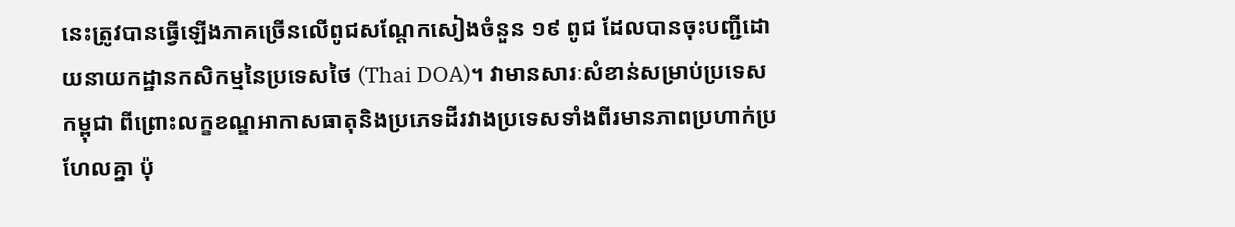នេះត្រូវបានធ្វើឡើងភាគច្រើនលើពូជសណ្តែកសៀងចំនួន ១៩ ពូជ ដែលបានចុះបញ្ជីដោយនាយកដ្ឋានកសិកម្មនៃប្រទេសថៃ (Thai DOA)។ វាមានសារៈសំខាន់សម្រាប់ប្រទេសកម្ពុជា ពីព្រោះលក្ខខណ្ឌអាកាសធាតុនិងប្រភេទដីរវាងប្រទេសទាំងពីរមានភាពប្រហាក់ប្រហែលគ្នា ប៉ុ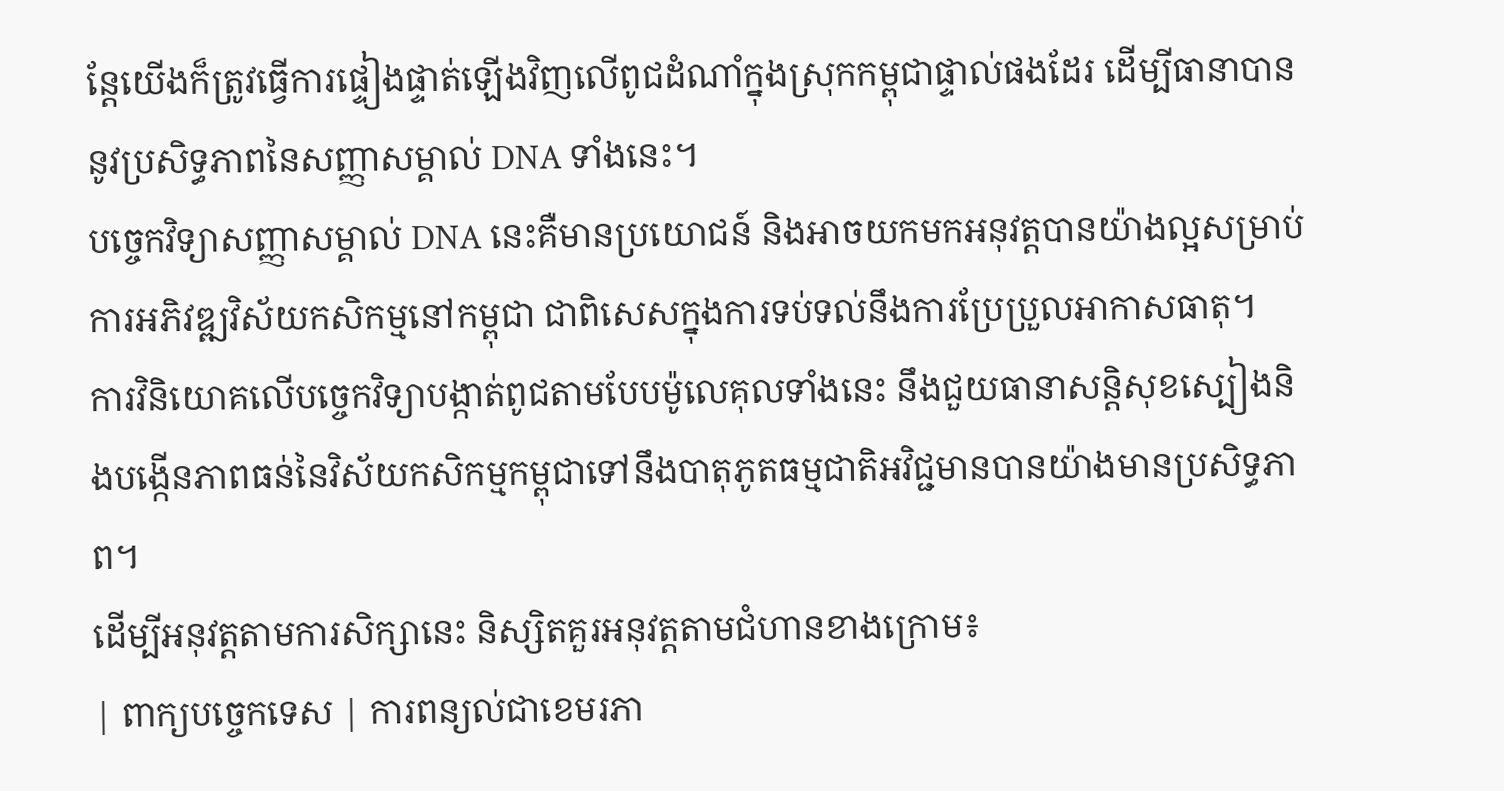ន្តែយើងក៏ត្រូវធ្វើការផ្ទៀងផ្ទាត់ឡើងវិញលើពូជដំណាំក្នុងស្រុកកម្ពុជាផ្ទាល់ផងដែរ ដើម្បីធានាបាននូវប្រសិទ្ធភាពនៃសញ្ញាសម្គាល់ DNA ទាំងនេះ។
បច្ចេកវិទ្យាសញ្ញាសម្គាល់ DNA នេះគឺមានប្រយោជន៍ និងអាចយកមកអនុវត្តបានយ៉ាងល្អសម្រាប់ការអភិវឌ្ឍវិស័យកសិកម្មនៅកម្ពុជា ជាពិសេសក្នុងការទប់ទល់នឹងការប្រែប្រួលអាកាសធាតុ។
ការវិនិយោគលើបច្ចេកវិទ្យាបង្កាត់ពូជតាមបែបម៉ូលេគុលទាំងនេះ នឹងជួយធានាសន្តិសុខស្បៀងនិងបង្កើនភាពធន់នៃវិស័យកសិកម្មកម្ពុជាទៅនឹងបាតុភូតធម្មជាតិអវិជ្ជមានបានយ៉ាងមានប្រសិទ្ធភាព។
ដើម្បីអនុវត្តតាមការសិក្សានេះ និស្សិតគួរអនុវត្តតាមជំហានខាងក្រោម៖
| ពាក្យបច្ចេកទេស | ការពន្យល់ជាខេមរភា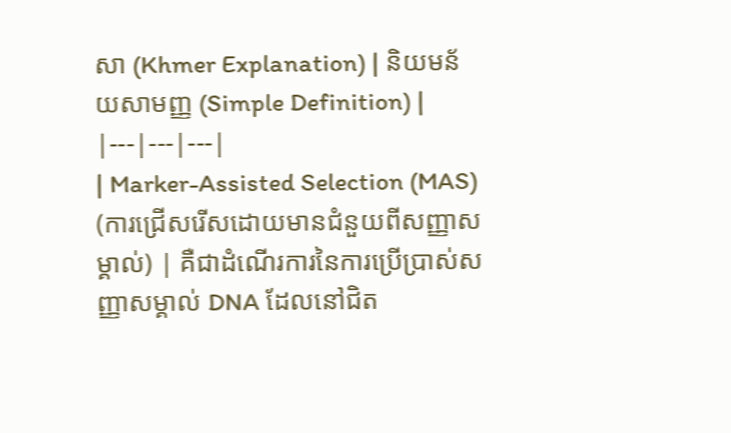សា (Khmer Explanation) | និយមន័យសាមញ្ញ (Simple Definition) |
|---|---|---|
| Marker-Assisted Selection (MAS) (ការជ្រើសរើសដោយមានជំនួយពីសញ្ញាសម្គាល់) | គឺជាដំណើរការនៃការប្រើប្រាស់សញ្ញាសម្គាល់ DNA ដែលនៅជិត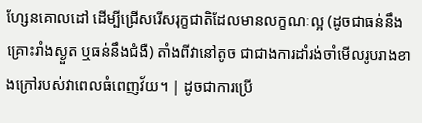ហ្សែនគោលដៅ ដើម្បីជ្រើសរើសរុក្ខជាតិដែលមានលក្ខណៈល្អ (ដូចជាធន់នឹងគ្រោះរាំងស្ងួត ឬធន់នឹងជំងឺ) តាំងពីវានៅតូច ជាជាងការដាំរង់ចាំមើលរូបរាងខាងក្រៅរបស់វាពេលធំពេញវ័យ។ | ដូចជាការប្រើ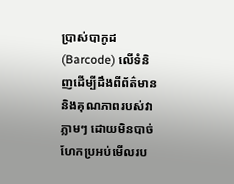ប្រាស់បាកូដ (Barcode) លើទំនិញដើម្បីដឹងពីព័ត៌មាននិងគុណភាពរបស់វាភ្លាមៗ ដោយមិនបាច់ហែកប្រអប់មើលរប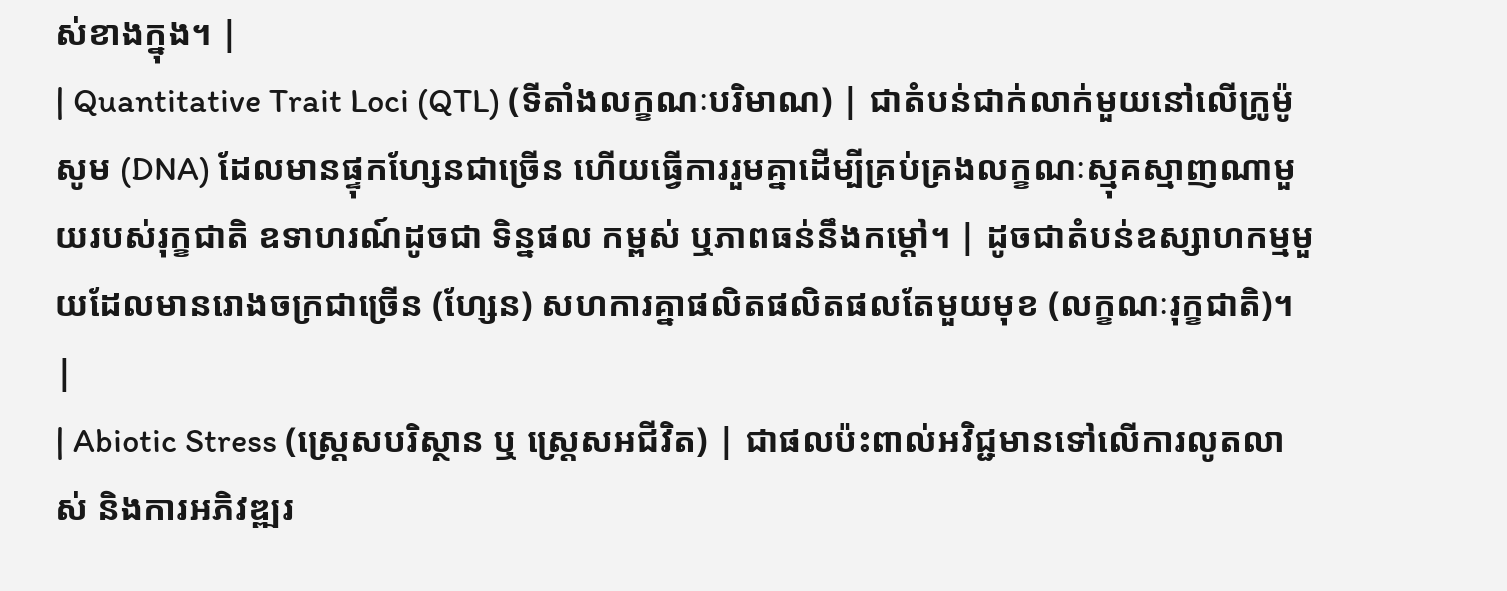ស់ខាងក្នុង។ |
| Quantitative Trait Loci (QTL) (ទីតាំងលក្ខណៈបរិមាណ) | ជាតំបន់ជាក់លាក់មួយនៅលើក្រូម៉ូសូម (DNA) ដែលមានផ្ទុកហ្សែនជាច្រើន ហើយធ្វើការរួមគ្នាដើម្បីគ្រប់គ្រងលក្ខណៈស្មុគស្មាញណាមួយរបស់រុក្ខជាតិ ឧទាហរណ៍ដូចជា ទិន្នផល កម្ពស់ ឬភាពធន់នឹងកម្តៅ។ | ដូចជាតំបន់ឧស្សាហកម្មមួយដែលមានរោងចក្រជាច្រើន (ហ្សែន) សហការគ្នាផលិតផលិតផលតែមួយមុខ (លក្ខណៈរុក្ខជាតិ)។ |
| Abiotic Stress (ស្ត្រេសបរិស្ថាន ឬ ស្ត្រេសអជីវិត) | ជាផលប៉ះពាល់អវិជ្ជមានទៅលើការលូតលាស់ និងការអភិវឌ្ឍរ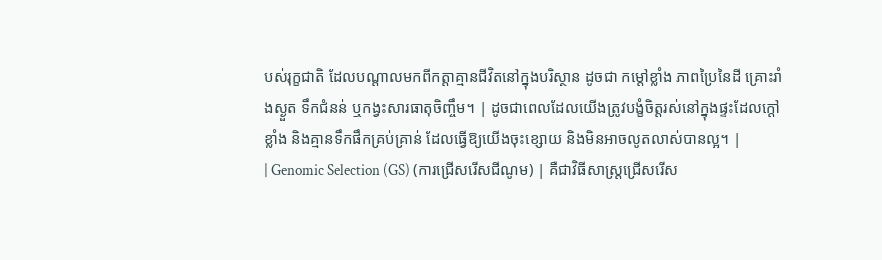បស់រុក្ខជាតិ ដែលបណ្តាលមកពីកត្តាគ្មានជីវិតនៅក្នុងបរិស្ថាន ដូចជា កម្តៅខ្លាំង ភាពប្រៃនៃដី គ្រោះរាំងស្ងួត ទឹកជំនន់ ឬកង្វះសារធាតុចិញ្ចឹម។ | ដូចជាពេលដែលយើងត្រូវបង្ខំចិត្តរស់នៅក្នុងផ្ទះដែលក្តៅខ្លាំង និងគ្មានទឹកផឹកគ្រប់គ្រាន់ ដែលធ្វើឱ្យយើងចុះខ្សោយ និងមិនអាចលូតលាស់បានល្អ។ |
| Genomic Selection (GS) (ការជ្រើសរើសជីណូម) | គឺជាវិធីសាស្ត្រជ្រើសរើស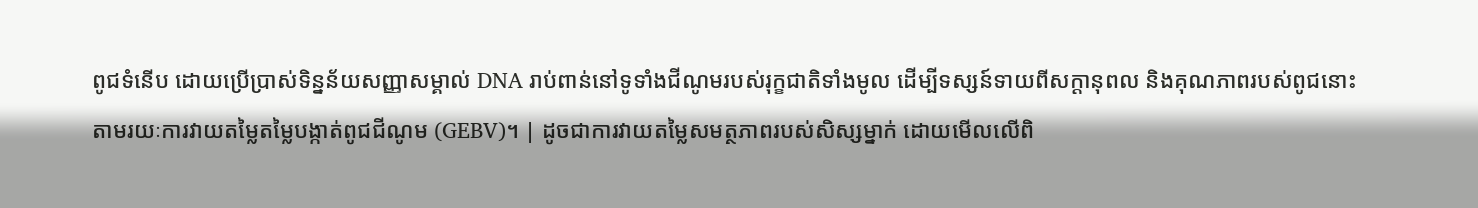ពូជទំនើប ដោយប្រើប្រាស់ទិន្នន័យសញ្ញាសម្គាល់ DNA រាប់ពាន់នៅទូទាំងជីណូមរបស់រុក្ខជាតិទាំងមូល ដើម្បីទស្សន៍ទាយពីសក្តានុពល និងគុណភាពរបស់ពូជនោះ តាមរយៈការវាយតម្លៃតម្លៃបង្កាត់ពូជជីណូម (GEBV)។ | ដូចជាការវាយតម្លៃសមត្ថភាពរបស់សិស្សម្នាក់ ដោយមើលលើពិ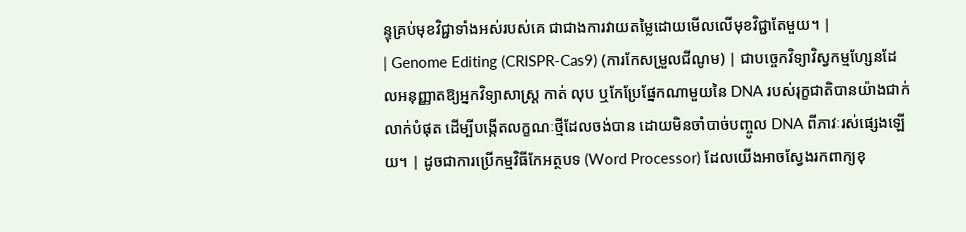ន្ទុគ្រប់មុខវិជ្ជាទាំងអស់របស់គេ ជាជាងការវាយតម្លៃដោយមើលលើមុខវិជ្ជាតែមួយ។ |
| Genome Editing (CRISPR-Cas9) (ការកែសម្រួលជីណូម) | ជាបច្ចេកវិទ្យាវិស្វកម្មហ្សែនដែលអនុញ្ញាតឱ្យអ្នកវិទ្យាសាស្ត្រ កាត់ លុប ឬកែប្រែផ្នែកណាមួយនៃ DNA របស់រុក្ខជាតិបានយ៉ាងជាក់លាក់បំផុត ដើម្បីបង្កើតលក្ខណៈថ្មីដែលចង់បាន ដោយមិនចាំបាច់បញ្ចូល DNA ពីភាវៈរស់ផ្សេងឡើយ។ | ដូចជាការប្រើកម្មវិធីកែអត្ថបទ (Word Processor) ដែលយើងអាចស្វែងរកពាក្យខុ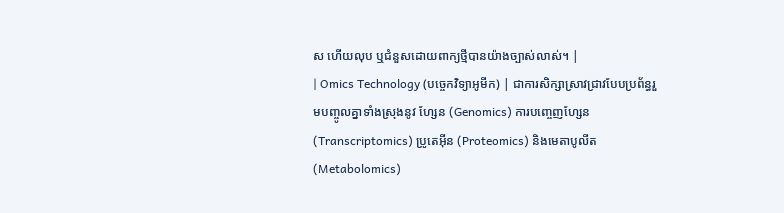ស ហើយលុប ឬជំនួសដោយពាក្យថ្មីបានយ៉ាងច្បាស់លាស់។ |
| Omics Technology (បច្ចេកវិទ្យាអូមីក) | ជាការសិក្សាស្រាវជ្រាវបែបប្រព័ន្ធរួមបញ្ចូលគ្នាទាំងស្រុងនូវ ហ្សែន (Genomics) ការបញ្ចេញហ្សែន (Transcriptomics) ប្រូតេអ៊ីន (Proteomics) និងមេតាបូលីត (Metabolomics)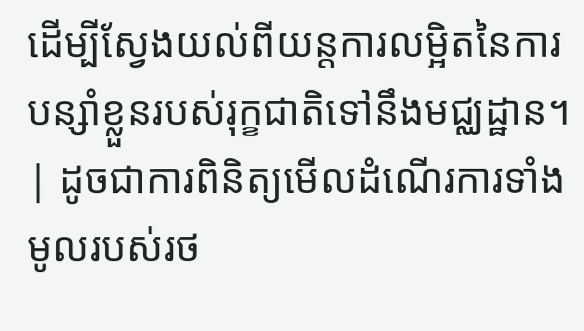ដើម្បីស្វែងយល់ពីយន្តការលម្អិតនៃការបន្សាំខ្លួនរបស់រុក្ខជាតិទៅនឹងមជ្ឈដ្ឋាន។ | ដូចជាការពិនិត្យមើលដំណើរការទាំងមូលរបស់រថ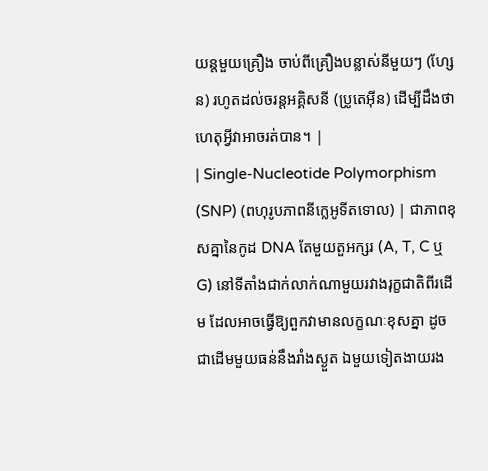យន្តមួយគ្រឿង ចាប់ពីគ្រឿងបន្លាស់នីមួយៗ (ហ្សែន) រហូតដល់ចរន្តអគ្គិសនី (ប្រូតេអ៊ីន) ដើម្បីដឹងថាហេតុអ្វីវាអាចរត់បាន។ |
| Single-Nucleotide Polymorphism (SNP) (ពហុរូបភាពនីក្លេអូទីតទោល) | ជាភាពខុសគ្នានៃកូដ DNA តែមួយតួអក្សរ (A, T, C ឬ G) នៅទីតាំងជាក់លាក់ណាមួយរវាងរុក្ខជាតិពីរដើម ដែលអាចធ្វើឱ្យពួកវាមានលក្ខណៈខុសគ្នា ដូចជាដើមមួយធន់នឹងរាំងស្ងួត ឯមួយទៀតងាយរង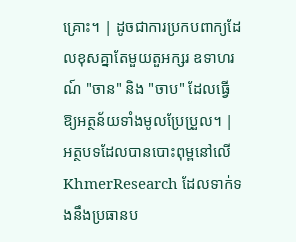គ្រោះ។ | ដូចជាការប្រកបពាក្យដែលខុសគ្នាតែមួយតួអក្សរ ឧទាហរណ៍ "ចាន" និង "ចាប" ដែលធ្វើឱ្យអត្ថន័យទាំងមូលប្រែប្រួល។ |
អត្ថបទដែលបានបោះពុម្ពនៅលើ KhmerResearch ដែលទាក់ទងនឹងប្រធានប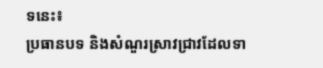ទនេះ៖
ប្រធានបទ និងសំណួរស្រាវជ្រាវដែលទា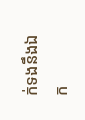ក់ទងនឹងឯក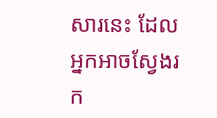សារនេះ ដែលអ្នកអាចស្វែងរក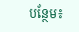បន្ថែម៖